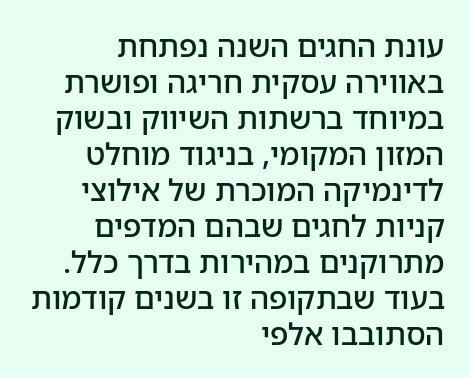עונת החגים השנה נפתחת באווירה עסקית חריגה ופושרת במיוחד ברשתות השיווק ובשוק המזון המקומי, בניגוד מוחלט לדינמיקה המוכרת של אילוצי קניות לחגים שבהם המדפים מתרוקנים במהירות בדרך כלל. בעוד שבתקופה זו בשנים קודמות הסתובבו אלפי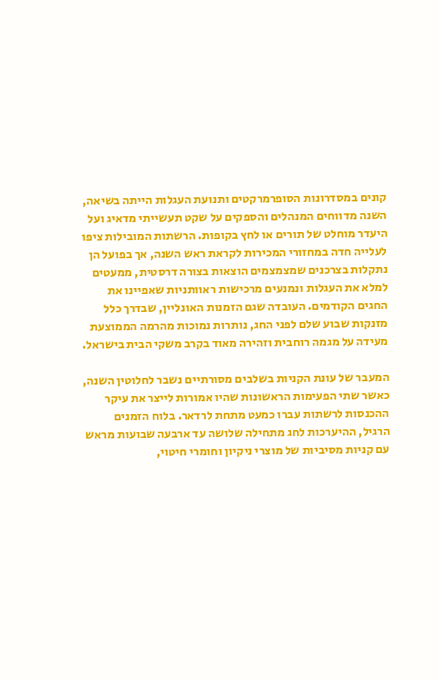קונים במסדרונות הסופרמרקטים ותנועת העגלות הייתה בשיאה, השנה מדווחים המנהלים והספקים על שקט תעשייתי מדאיג ועל היעדר מוחלט של תורים או לחץ בקופות. הרשתות המובילות ציפו לעלייה חדה במחזורי המכירות לקראת ראש השנה, אך בפועל הן נתקלות בצרכנים שמצמצמים הוצאות בצורה דרסטית, ממעטים למלא את העגלות ונמנעים מרכישות ראוותניות שאפיינו את החגים הקודמים. העובדה שגם הזמנות האונליין, שבדרך כלל מזנקות שבוע שלם לפני החג, נותרות נמוכות מהרמה הממוצעת מעידה על מגמה רוחבית וזהירה מאוד בקרב משקי הבית בישראל.

המעבר של עונת הקניות בשלבים מסורתיים נשבר לחלוטין השנה, כאשר שתי הפעימות הראשונות שהיו אמורות לייצר את עיקר ההכנסות לרשתות עברו כמעט מתחת לרדאר. בלוח הזמנים הרגיל, ההיערכות לחג מתחילה שלושה עד ארבעה שבועות מראש עם קניות מסיביות של מוצרי ניקיון וחומרי חיטוי,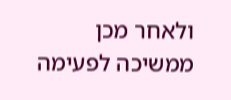ולאחר מכן ממשיכה לפעימה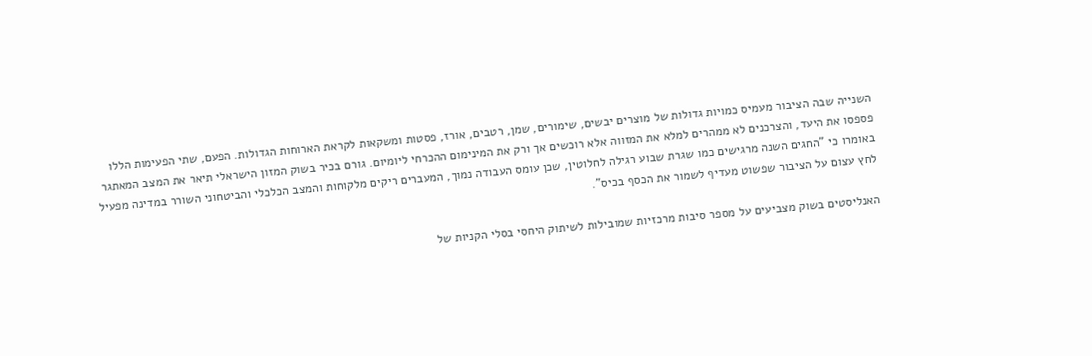השנייה שבה הציבור מעמיס כמויות גדולות של מוצרים יבשים, שימורים, שמן, רטבים, אורז, פסטות ומשקאות לקראת הארוחות הגדולות. הפעם, שתי הפעימות הללו פספסו את היעד, והצרכנים לא ממהרים למלא את המזווה אלא רוכשים אך ורק את המינימום ההכרחי ליומיום. גורם בכיר בשוק המזון הישראלי תיאר את המצב המאתגר באומרו כי "החגים השנה מרגישים כמו שגרת שבוע רגילה לחלוטין, שכן עומס העבודה נמוך, המעברים ריקים מלקוחות והמצב הכלכלי והביטחוני השורר במדינה מפעיל לחץ עצום על הציבור שפשוט מעדיף לשמור את הכסף בכיס".

האנליסטים בשוק מצביעים על מספר סיבות מרכזיות שמובילות לשיתוק היחסי בסלי הקניות של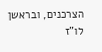הצרכנים, ובראשן לו"ז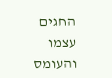החגים עצמו והעומס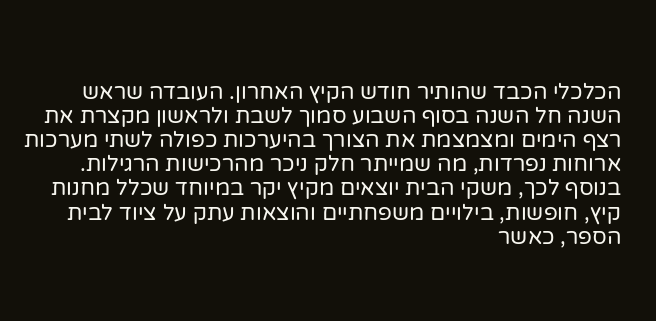הכלכלי הכבד שהותיר חודש הקיץ האחרון. העובדה שראש השנה חל השנה בסוף השבוע סמוך לשבת ולראשון מקצרת את רצף הימים ומצמצמת את הצורך בהיערכות כפולה לשתי מערכות ארוחות נפרדות, מה שמייתר חלק ניכר מהרכישות הרגילות. בנוסף לכך, משקי הבית יוצאים מקיץ יקר במיוחד שכלל מחנות קיץ, חופשות, בילויים משפחתיים והוצאות עתק על ציוד לבית הספר, כאשר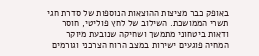באופק כבר מציצות ההוצאות הנוספות של סדרת חגי תשרי הממושכת. השילוב של לחץ פוליטי, חוסר ודאות ביטחוני מתמשך ושחיקה שנובעת מיוקר המחיה פוגעים ישירות במצב הרוח הצרכני וגורמים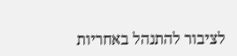לציבור להתנהל באחריות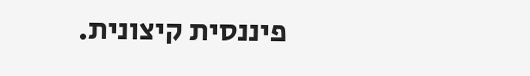פיננסית קיצונית.